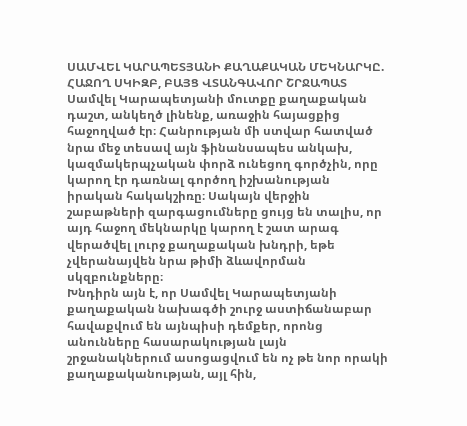ՍԱՄՎԵԼ ԿԱՐԱՊԵՏՅԱՆԻ ՔԱՂԱՔԱԿԱՆ ՄԵԿՆԱՐԿԸ. ՀԱՋՈՂ ՍԿԻԶԲ, ԲԱՅՑ ՎՏԱՆԳԱՎՈՐ ՇՐՋԱՊԱՏ
Սամվել Կարապետյանի մուտքը քաղաքական դաշտ, անկեղծ լինենք, առաջին հայացքից հաջողված էր։ Հանրության մի ստվար հատված նրա մեջ տեսավ այն ֆինանսապես անկախ, կազմակերպչական փորձ ունեցող գործչին, որը կարող էր դառնալ գործող իշխանության իրական հակակշիռը։ Սակայն վերջին շաբաթների զարգացումները ցույց են տալիս, որ այդ հաջող մեկնարկը կարող է շատ արագ վերածվել լուրջ քաղաքական խնդրի, եթե չվերանայվեն նրա թիմի ձևավորման սկզբունքները։
Խնդիրն այն է, որ Սամվել Կարապետյանի քաղաքական նախագծի շուրջ աստիճանաբար հավաքվում են այնպիսի դեմքեր, որոնց անունները հասարակության լայն շրջանակներում ասոցացվում են ոչ թե նոր որակի քաղաքականության, այլ հին,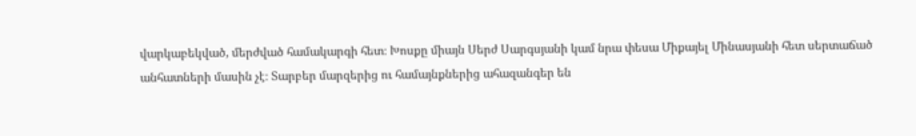վարկաբեկված, մերժված համակարգի հետ։ Խոսքը միայն Սերժ Սարգսյանի կամ նրա փեսա Միքայել Մինասյանի հետ սերտաճած անհատների մասին չէ։ Տարբեր մարզերից ու համայնքներից ահազանգեր են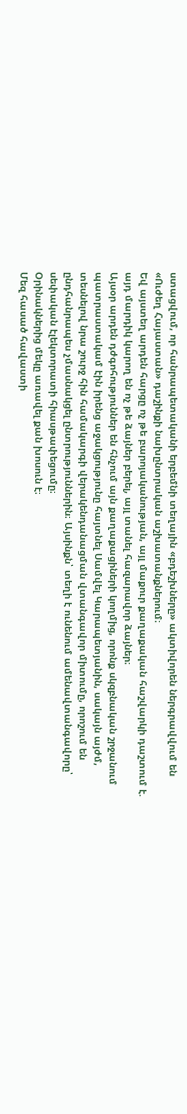ստացվում, որ հանրապետականի երբեմնի տեղային «բդեշխները» ակտիվորեն ներգրավվում են «Ուժեղ Հայաստան» դաշինքի նախընտրական աշխատանքներում։
Եվ այստեղ արդեն հարցը ոչ թե բարոյականության, այլ մաքուր քաղաքական հաշվարկի դաշտում է. այդ մարդիկ կարող են ոչ թե ձայներ բերել, այլ տանել հազարավոր ձայներ։
Այսօր արդեն դժգոհություններ են հնչում այն քաղաքացիների կողմից, որոնք սկզբնական շրջանում պատրաստակամ էին իրենց աջակցությունը հայտնել Սամվել Կարապետյանին, սակայն այժմ, տեսնելով նրա շուրջ հին համակարգի վերակենդանացման վտանգավոր միտումը, որոշում են ընդհանրապես չմասնակցել ընտրություններին։ Այսինքն՝ տեղի է ունենում ամենավտանգավորը՝ սեփական էլեկտորատի հիասթափեցումը։
Օրինակներից մեկը առավել քան խոսուն է։
Մեզ հասած հավաստի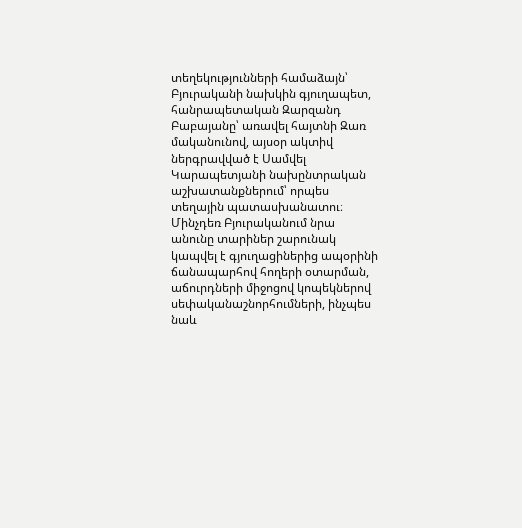տեղեկությունների համաձայն՝ Բյուրականի նախկին գյուղապետ, հանրապետական Զարզանդ Բաբայանը՝ առավել հայտնի Զառ մականունով, այսօր ակտիվ ներգրավված է Սամվել Կարապետյանի նախընտրական աշխատանքներում՝ որպես տեղային պատասխանատու։ Մինչդեռ Բյուրականում նրա անունը տարիներ շարունակ կապվել է գյուղացիներից ապօրինի ճանապարհով հողերի օտարման, աճուրդների միջոցով կոպեկներով սեփականաշնորհումների, ինչպես նաև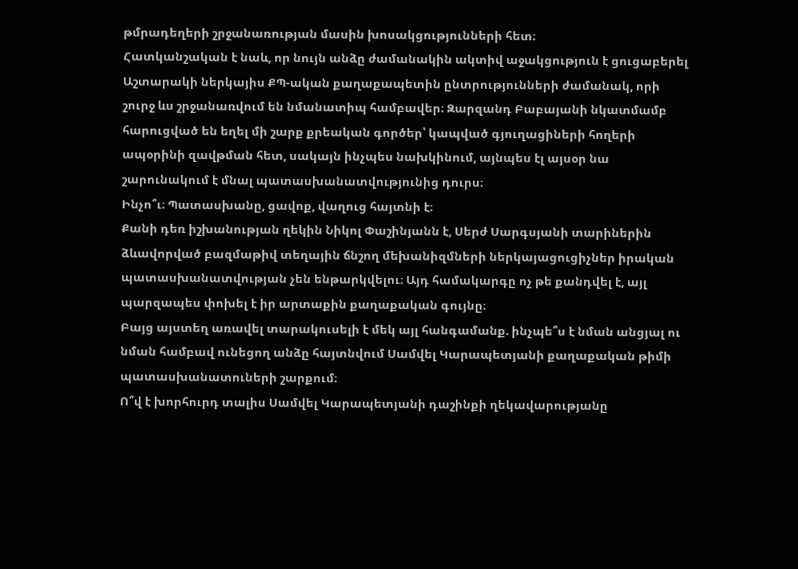թմրադեղերի շրջանառության մասին խոսակցությունների հետ։
Հատկանշական է նաև, որ նույն անձը ժամանակին ակտիվ աջակցություն է ցուցաբերել Աշտարակի ներկայիս ՔՊ-ական քաղաքապետին ընտրությունների ժամանակ, որի շուրջ ևս շրջանառվում են նմանատիպ համբավեր։ Զարզանդ Բաբայանի նկատմամբ հարուցված են եղել մի շարք քրեական գործեր՝ կապված գյուղացիների հողերի ապօրինի զավթման հետ, սակայն ինչպես նախկինում, այնպես էլ այսօր նա շարունակում է մնալ պատասխանատվությունից դուրս։
Ինչո՞ւ։ Պատասխանը, ցավոք, վաղուց հայտնի է։
Քանի դեռ իշխանության ղեկին Նիկոլ Փաշինյանն է, Սերժ Սարգսյանի տարիներին ձևավորված բազմաթիվ տեղային ճնշող մեխանիզմների ներկայացուցիչներ իրական պատասխանատվության չեն ենթարկվելու։ Այդ համակարգը ոչ թե քանդվել է, այլ պարզապես փոխել է իր արտաքին քաղաքական գույնը։
Բայց այստեղ առավել տարակուսելի է մեկ այլ հանգամանք. ինչպե՞ս է նման անցյալ ու նման համբավ ունեցող անձը հայտնվում Սամվել Կարապետյանի քաղաքական թիմի պատասխանատուների շարքում։
Ո՞վ է խորհուրդ տալիս Սամվել Կարապետյանի դաշինքի ղեկավարությանը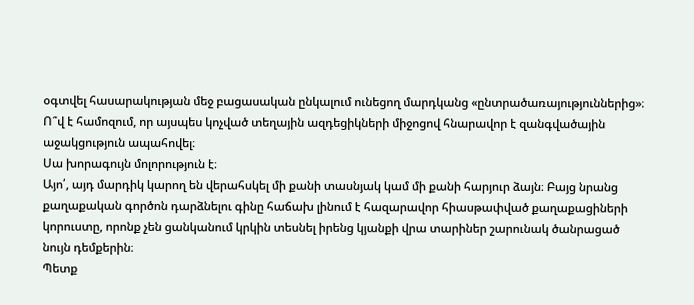օգտվել հասարակության մեջ բացասական ընկալում ունեցող մարդկանց «ընտրածառայություններից»։ Ո՞վ է համոզում, որ այսպես կոչված տեղային ազդեցիկների միջոցով հնարավոր է զանգվածային աջակցություն ապահովել։
Սա խորագույն մոլորություն է։
Այո՛, այդ մարդիկ կարող են վերահսկել մի քանի տասնյակ կամ մի քանի հարյուր ձայն։ Բայց նրանց քաղաքական գործոն դարձնելու գինը հաճախ լինում է հազարավոր հիասթափված քաղաքացիների կորուստը, որոնք չեն ցանկանում կրկին տեսնել իրենց կյանքի վրա տարիներ շարունակ ծանրացած նույն դեմքերին։
Պետք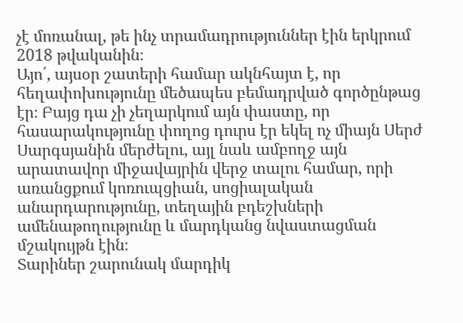չէ մոռանալ, թե ինչ տրամադրություններ էին երկրում 2018 թվականին։
Այո՛, այսօր շատերի համար ակնհայտ է, որ հեղափոխությունը մեծապես բեմադրված գործընթաց էր։ Բայց դա չի չեղարկում այն փաստը, որ հասարակությունը փողոց դուրս էր եկել ոչ միայն Սերժ Սարգսյանին մերժելու, այլ նաև ամբողջ այն արատավոր միջավայրին վերջ տալու համար, որի առանցքում կոռուպցիան, սոցիալական անարդարությունը, տեղային բդեշխների ամենաթողությունը և մարդկանց նվաստացման մշակույթն էին։
Տարիներ շարունակ մարդիկ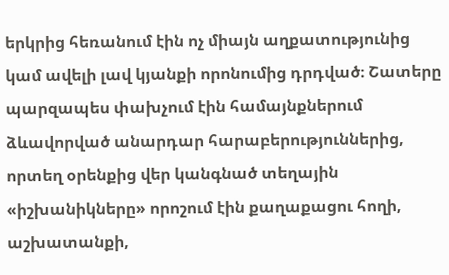երկրից հեռանում էին ոչ միայն աղքատությունից կամ ավելի լավ կյանքի որոնումից դրդված։ Շատերը պարզապես փախչում էին համայնքներում ձևավորված անարդար հարաբերություններից, որտեղ օրենքից վեր կանգնած տեղային «իշխանիկները» որոշում էին քաղաքացու հողի, աշխատանքի,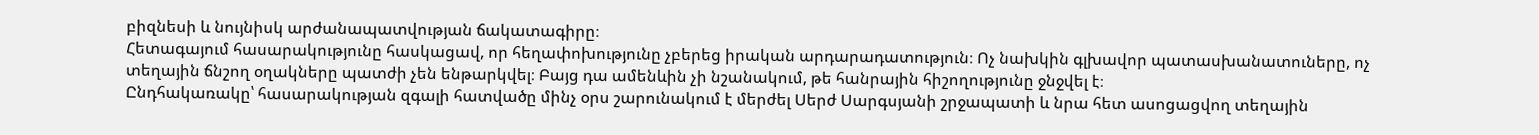բիզնեսի և նույնիսկ արժանապատվության ճակատագիրը։
Հետագայում հասարակությունը հասկացավ, որ հեղափոխությունը չբերեց իրական արդարադատություն։ Ոչ նախկին գլխավոր պատասխանատուները, ոչ տեղային ճնշող օղակները պատժի չեն ենթարկվել։ Բայց դա ամենևին չի նշանակում, թե հանրային հիշողությունը ջնջվել է։
Ընդհակառակը՝ հասարակության զգալի հատվածը մինչ օրս շարունակում է մերժել Սերժ Սարգսյանի շրջապատի և նրա հետ ասոցացվող տեղային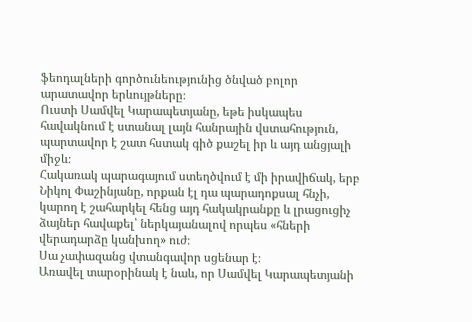ֆեոդալների գործունեությունից ծնված բոլոր արատավոր երևույթները։
Ուստի Սամվել Կարապետյանը, եթե իսկապես հավակնում է ստանալ լայն հանրային վստահություն, պարտավոր է շատ հստակ գիծ քաշել իր և այդ անցյալի միջև։
Հակառակ պարագայում ստեղծվում է մի իրավիճակ, երբ Նիկոլ Փաշինյանը, որքան էլ դա պարադոքսալ հնչի, կարող է շահարկել հենց այդ հակակրանքը և լրացուցիչ ձայներ հավաքել՝ ներկայանալով որպես «հների վերադարձը կանխող» ուժ։
Սա չափազանց վտանգավոր սցենար է։
Առավել տարօրինակ է նաև, որ Սամվել Կարապետյանի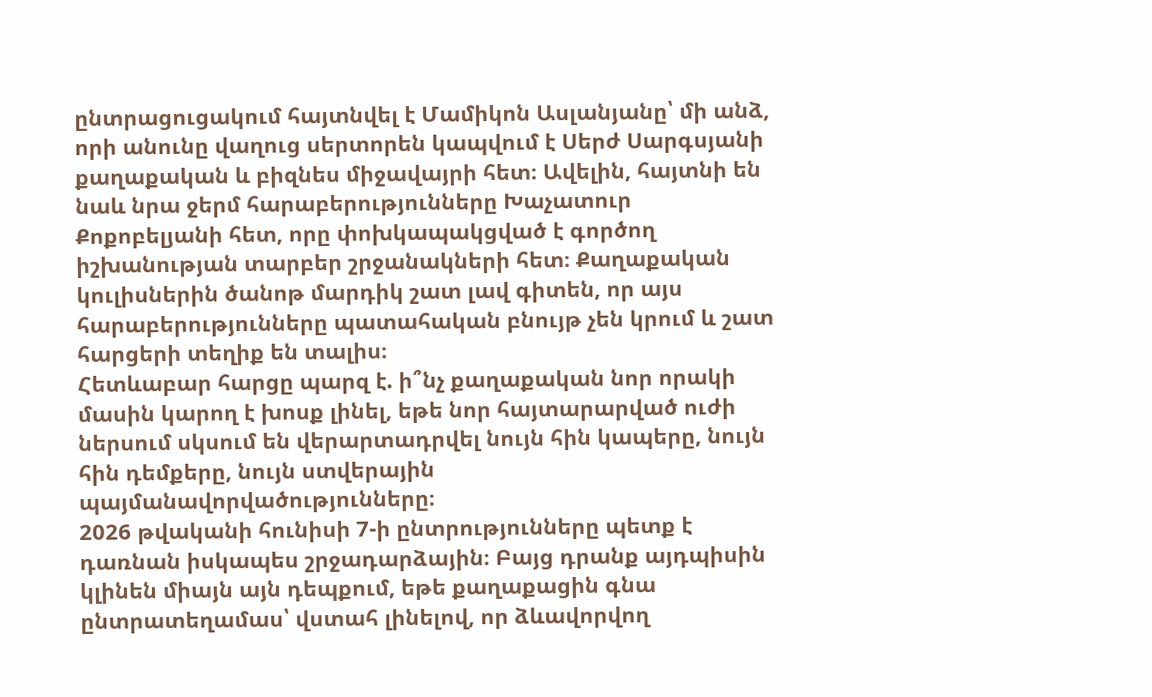ընտրացուցակում հայտնվել է Մամիկոն Ասլանյանը՝ մի անձ, որի անունը վաղուց սերտորեն կապվում է Սերժ Սարգսյանի քաղաքական և բիզնես միջավայրի հետ։ Ավելին, հայտնի են նաև նրա ջերմ հարաբերությունները Խաչատուր Քոքոբելյանի հետ, որը փոխկապակցված է գործող իշխանության տարբեր շրջանակների հետ։ Քաղաքական կուլիսներին ծանոթ մարդիկ շատ լավ գիտեն, որ այս հարաբերությունները պատահական բնույթ չեն կրում և շատ հարցերի տեղիք են տալիս։
Հետևաբար հարցը պարզ է. ի՞նչ քաղաքական նոր որակի մասին կարող է խոսք լինել, եթե նոր հայտարարված ուժի ներսում սկսում են վերարտադրվել նույն հին կապերը, նույն հին դեմքերը, նույն ստվերային պայմանավորվածությունները։
2026 թվականի հունիսի 7-ի ընտրությունները պետք է դառնան իսկապես շրջադարձային։ Բայց դրանք այդպիսին կլինեն միայն այն դեպքում, եթե քաղաքացին գնա ընտրատեղամաս՝ վստահ լինելով, որ ձևավորվող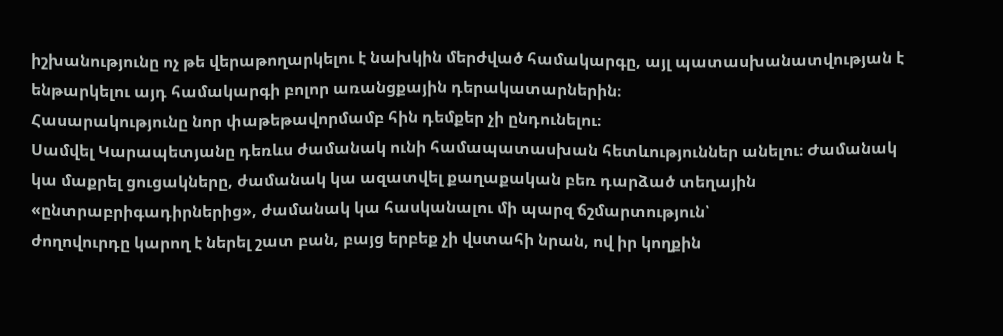իշխանությունը ոչ թե վերաթողարկելու է նախկին մերժված համակարգը, այլ պատասխանատվության է ենթարկելու այդ համակարգի բոլոր առանցքային դերակատարներին։
Հասարակությունը նոր փաթեթավորմամբ հին դեմքեր չի ընդունելու։
Սամվել Կարապետյանը դեռևս ժամանակ ունի համապատասխան հետևություններ անելու։ Ժամանակ կա մաքրել ցուցակները, ժամանակ կա ազատվել քաղաքական բեռ դարձած տեղային «ընտրաբրիգադիրներից», ժամանակ կա հասկանալու մի պարզ ճշմարտություն՝
ժողովուրդը կարող է ներել շատ բան, բայց երբեք չի վստահի նրան, ով իր կողքին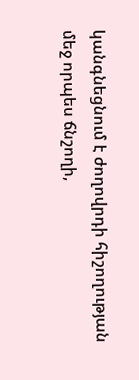կանգնեցնում է ժողովրդի հիշողության մեջ որպես ճնշողի,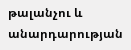թալանչու և անարդարության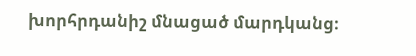խորհրդանիշ մնացած մարդկանց։